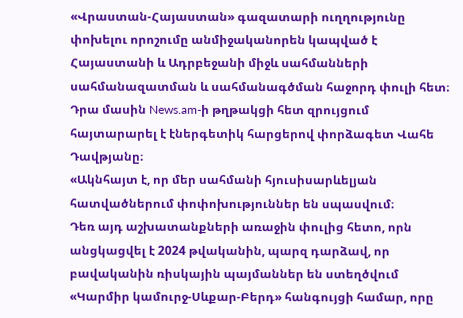«Վրաստան-Հայաստան» գազատարի ուղղությունը փոխելու որոշումը անմիջականորեն կապված է Հայաստանի և Ադրբեջանի միջև սահմանների սահմանազատման և սահմանագծման հաջորդ փուլի հետ։ Դրա մասին News.am-ի թղթակցի հետ զրույցում հայտարարել է էներգետիկ հարցերով փորձագետ Վահե Դավթյանը։
«Ակնհայտ է, որ մեր սահմանի հյուսիսարևելյան հատվածներում փոփոխություններ են սպասվում։
Դեռ այդ աշխատանքների առաջին փուլից հետո, որն անցկացվել է 2024 թվականին, պարզ դարձավ, որ բավականին ռիսկային պայմաններ են ստեղծվում «Կարմիր կամուրջ-Սևքար-Բերդ» հանգույցի համար, որը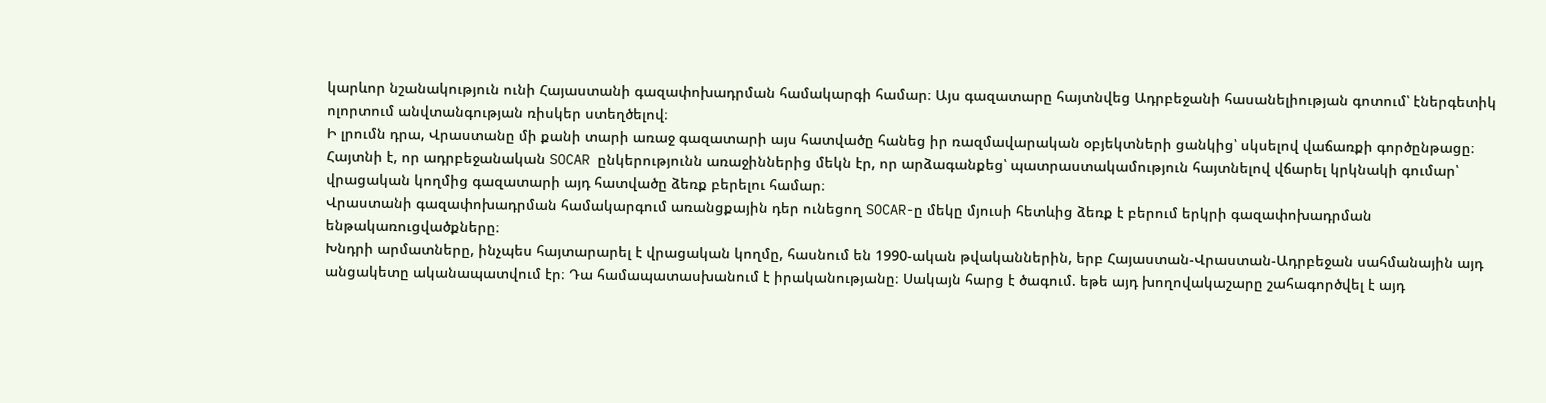կարևոր նշանակություն ունի Հայաստանի գազափոխադրման համակարգի համար։ Այս գազատարը հայտնվեց Ադրբեջանի հասանելիության գոտում՝ էներգետիկ ոլորտում անվտանգության ռիսկեր ստեղծելով։
Ի լրումն դրա, Վրաստանը մի քանի տարի առաջ գազատարի այս հատվածը հանեց իր ռազմավարական օբյեկտների ցանկից՝ սկսելով վաճառքի գործընթացը։ Հայտնի է, որ ադրբեջանական SOCAR ընկերությունն առաջիններից մեկն էր, որ արձագանքեց՝ պատրաստակամություն հայտնելով վճարել կրկնակի գումար՝ վրացական կողմից գազատարի այդ հատվածը ձեռք բերելու համար։
Վրաստանի գազափոխադրման համակարգում առանցքային դեր ունեցող SOCAR-ը մեկը մյուսի հետևից ձեռք է բերում երկրի գազափոխադրման ենթակառուցվածքները։
Խնդրի արմատները, ինչպես հայտարարել է վրացական կողմը, հասնում են 1990-ական թվականներին, երբ Հայաստան-Վրաստան-Ադրբեջան սահմանային այդ անցակետը ականապատվում էր։ Դա համապատասխանում է իրականությանը։ Սակայն հարց է ծագում. եթե այդ խողովակաշարը շահագործվել է այդ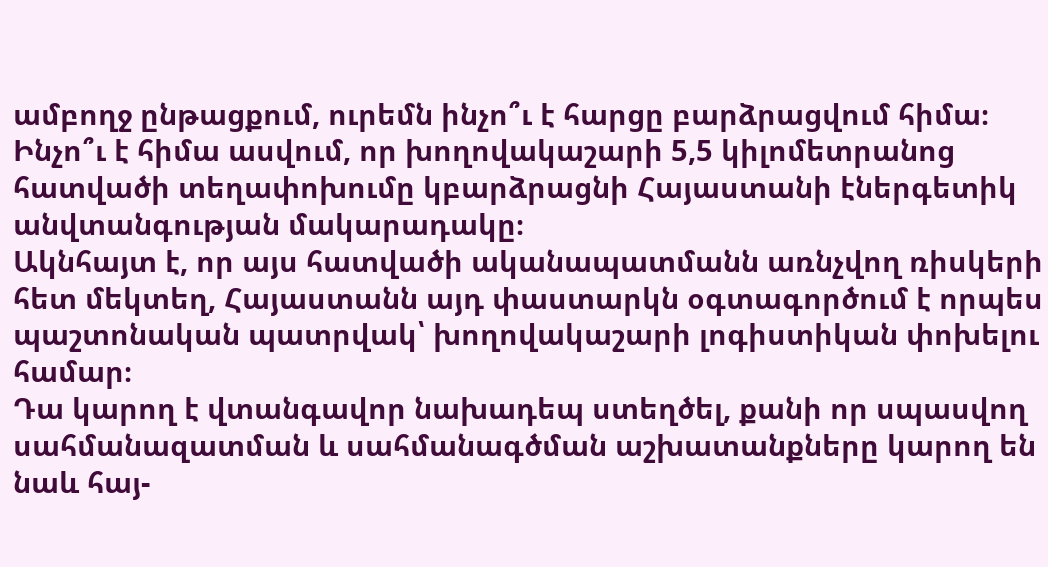ամբողջ ընթացքում, ուրեմն ինչո՞ւ է հարցը բարձրացվում հիմա։ Ինչո՞ւ է հիմա ասվում, որ խողովակաշարի 5,5 կիլոմետրանոց հատվածի տեղափոխումը կբարձրացնի Հայաստանի էներգետիկ անվտանգության մակարադակը։
Ակնհայտ է, որ այս հատվածի ականապատմանն առնչվող ռիսկերի հետ մեկտեղ, Հայաստանն այդ փաստարկն օգտագործում է որպես պաշտոնական պատրվակ՝ խողովակաշարի լոգիստիկան փոխելու համար։
Դա կարող է վտանգավոր նախադեպ ստեղծել, քանի որ սպասվող սահմանազատման և սահմանագծման աշխատանքները կարող են նաև հայ-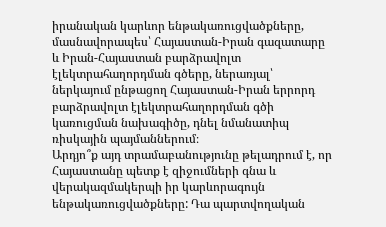իրանական կարևոր ենթակառուցվածքները, մասնավորապես՝ Հայաստան-Իրան գազատարը և Իրան-Հայաստան բարձրավոլտ էլեկտրահաղորդման գծերը, ներառյալ՝ ներկայում ընթացող Հայաստան-Իրան երրորդ բարձրավոլտ էլեկտրահաղորդման գծի կառուցման նախագիծը, դնել նմանատիպ ռիսկային պայմաններում։
Արդյո՞ք այդ տրամաբանությունը թելադրում է, որ Հայաստանը պետք է զիջումների գնա և վերակազմակերպի իր կարևորագույն ենթակառուցվածքները: Դա պարտվողական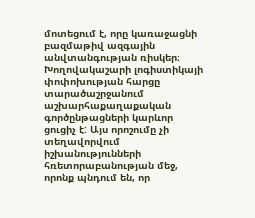մոտեցում է, որը կառաջացնի բազմաթիվ ազգային անվտանգության ռիսկեր։
Խողովակաշարի լոգիստիկայի փոփոխության հարցը տարածաշրջանում աշխարհաքաղաքական գործընթացների կարևոր ցուցիչ է: Այս որոշումը չի տեղավորվում իշխանությունների հռետորաբանության մեջ, որոնք պնդում են, որ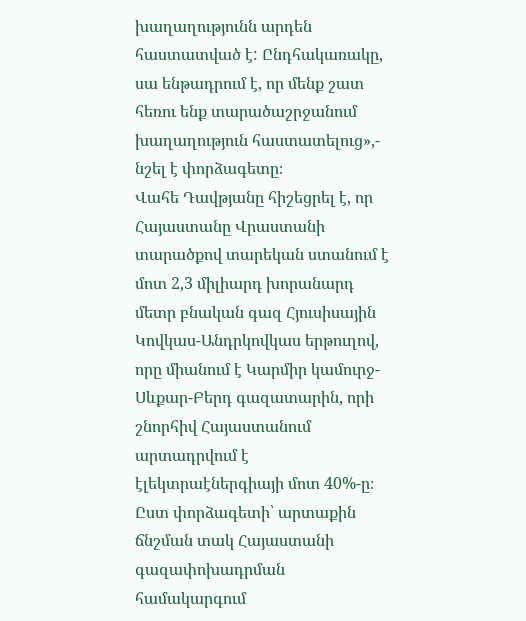խաղաղությունն արդեն հաստատված է: Ընդհակառակը, սա ենթադրում է, որ մենք շատ հեռու ենք տարածաշրջանում խաղաղություն հաստատելուց»,- նշել է փորձագետը։
Վահե Դավթյանը հիշեցրել է, որ Հայաստանը Վրաստանի տարածքով տարեկան ստանում է մոտ 2,3 միլիարդ խորանարդ մետր բնական գազ Հյուսիսային Կովկաս-Անդրկովկաս երթուղով, որը միանում է Կարմիր կամուրջ-Սևքար-Բերդ գազատարին, որի շնորհիվ Հայաստանում արտադրվում է էլեկտրաէներգիայի մոտ 40%-ը։
Ըստ փորձագետի՝ արտաքին ճնշման տակ Հայաստանի գազափոխադրման համակարգում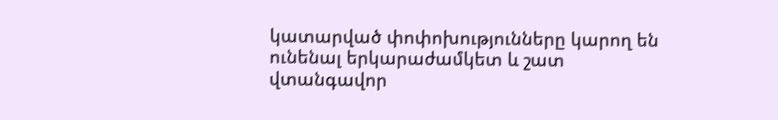կատարված փոփոխությունները կարող են ունենալ երկարաժամկետ և շատ վտանգավոր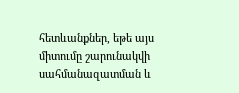հետևանքներ, եթե այս միտումը շարունակվի սահմանազատման և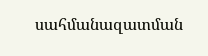սահմանազատման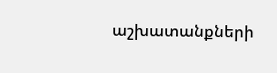աշխատանքների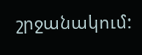շրջանակում: